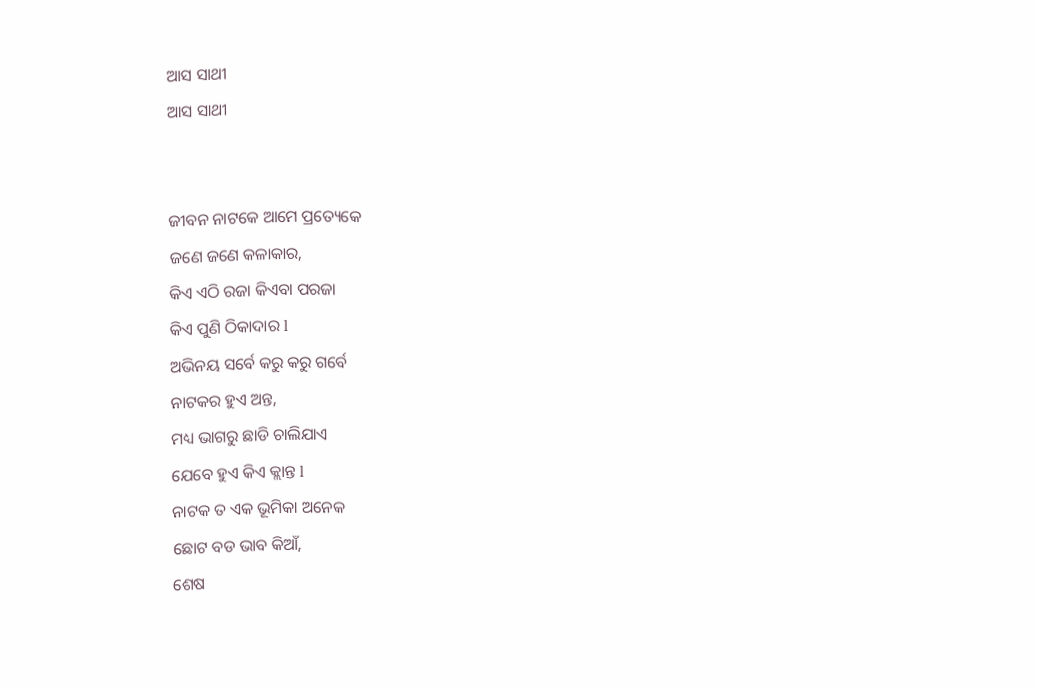ଆସ ସାଥୀ
ଆସ ସାଥୀ


ଜୀବନ ନାଟକେ ଆମେ ପ୍ରତ୍ୟେକେ
ଜଣେ ଜଣେ କଳାକାର,
କିଏ ଏଠି ରଜା କିଏବା ପରଜା
କିଏ ପୁଣି ଠିକାଦାର l
ଅଭିନୟ ସର୍ବେ କରୁ କରୁ ଗର୍ବେ
ନାଟକର ହୁଏ ଅନ୍ତ,
ମଧ୍ୟ ଭାଗରୁ ଛାଡି ଚାଲିଯାଏ
ଯେବେ ହୁଏ କିଏ କ୍ଲାନ୍ତ l
ନାଟକ ତ ଏକ ଭୂମିକା ଅନେକ
ଛୋଟ ବଡ ଭାବ କିଆଁ,
ଶେଷ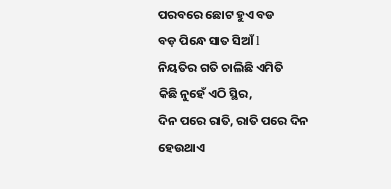ପରବରେ ଛୋଟ ହୁଏ ବଡ
ବଡ଼ ପିନ୍ଧେ ସାତ ସିଆଁ l
ନିୟତିର ଗତି ଚାଲିଛି ଏମିତି
କିଛି ନୁହେଁ ଏଠି ସ୍ଥିର,
ଦିନ ପରେ ରାତି, ରାତି ପରେ ଦିନ
ହେଉଥାଏ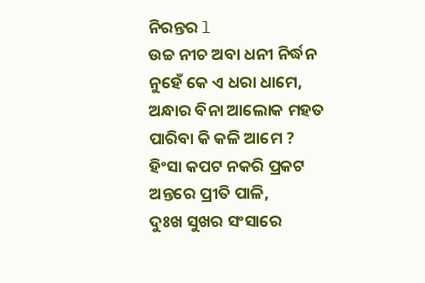ନିରନ୍ତର l
ଉଚ୍ଚ ନୀଚ ଅବା ଧନୀ ନିର୍ଦ୍ଧନ
ନୁହେଁ କେ ଏ ଧରା ଧାମେ,
ଅନ୍ଧାର ବିନା ଆଲୋକ ମହତ
ପାରିବା କି କଳି ଆମେ ?
ହିଂସା କପଟ ନକରି ପ୍ରକଟ
ଅନ୍ତରେ ପ୍ରୀତି ପାଳି,
ଦୁଃଖ ସୁଖର ସଂସାରେ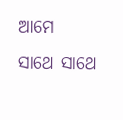ଆମେ
ସାଥେ ସାଥେ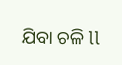ଯିବା ଚଳି ll